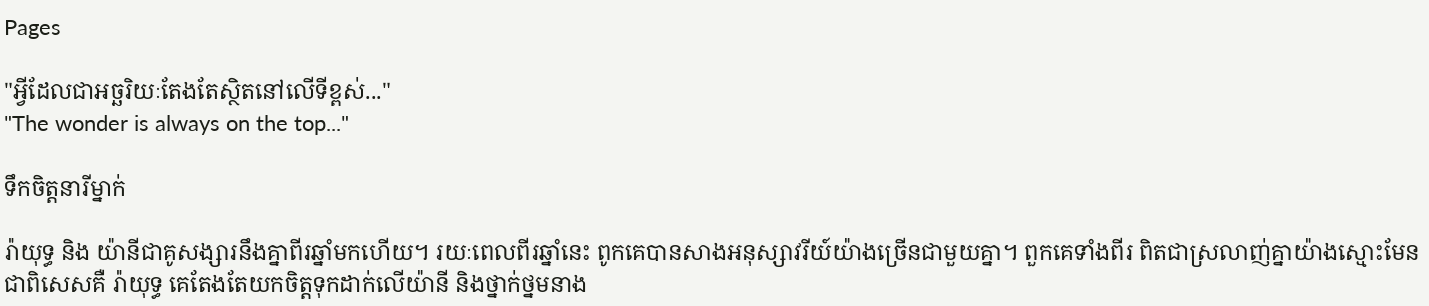Pages

"អ្វីដែលជាអច្ឆរិយៈតែងតែស្ថិតនៅលើទីខ្ពស់..."
"The wonder is always on the top..."

ទឹកចិត្តនារីម្នាក់

រ៉ាយុទ្ធ និង យ៉ានីជាគូសង្សារនឹងគ្នាពីរឆ្នាំមកហើយ។ រយៈពេលពីរឆ្នាំនេះ ពូកគេបានសាងអនុស្សាវរីយ៍យ៉ាងច្រើនជាមួយគ្នា។ ពួកគេទាំងពីរ ពិតជាស្រលាញ់គ្នាយ៉ាងស្មោះមែន ជាពិសេសគឺ រ៉ាយុទ្ធ គេតែងតែយកចិត្តទុកដាក់លើយ៉ានី និងថ្នាក់ថ្នមនាង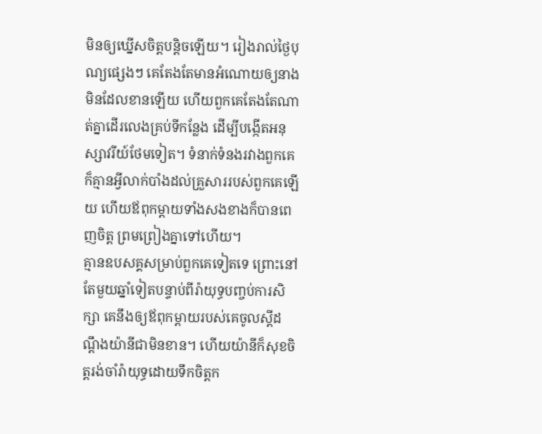មិនឲ្យឃ្នើសចិត្តបន្តិចឡើយ។ រៀងរាល់ថ្ងៃបុណ្យផ្សេងៗ គេតែងតែមានអំណោយឲ្យនាង មិនដែលខានឡើយ ហើយពួកគេតែងតែណាត់គ្នាដើរលេងគ្រប់ទីកន្លែង ដើម្បីបង្កើតអនុស្សាវរីយ៍ថែមទៀត។ ទំនាក់ទំនងរវាងពួកគេក៏គ្មានអ្វីលាក់បាំងដល់គ្រួសាររបស់ពួកគេឡើយ ហើយឪពុកម្តាយទាំងសងខាងក៏បានពេញចិត្ត ព្រមព្រៀងគ្នាទៅហើយ។
គ្មានឧបសគ្គសម្រាប់ពួកគេទៀតទេ ព្រោះនៅតែមួយឆ្នាំទៀតបន្ទាប់ពីរ៉ាយុទ្ធបញ្ចប់ការសិក្សា គេនឹងឲ្យឪពុកម្តាយរបស់គេចូលស្តីដណ្តឹងយ៉ានីជាមិនខាន។ ហើយយ៉ានីក៏សុខចិត្តរង់ចាំរ៉ាយុទ្ធដោយទឹកចិត្តក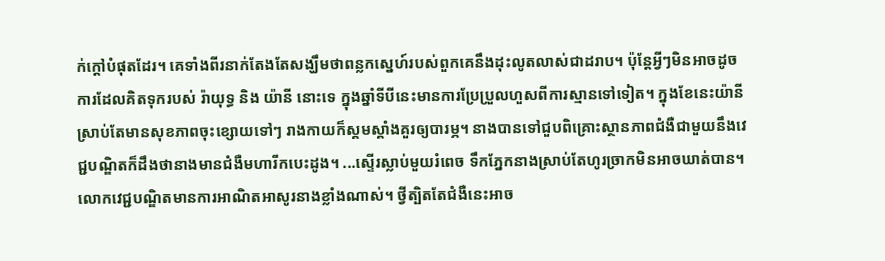ក់ក្តៅបំផុតដែរ។ គេទាំងពីរនាក់តែងតែសង្ឃឹមថាពន្លកស្នេហ៍របស់ពួកគេនឹងដុះលូតលាស់ជាដរាប។ ប៉ុន្តែអ្វីៗមិនអាចដូចការដែលគិតទុករបស់ រ៉ាយុទ្ធ និង យ៉ានី នោះទេ ក្នុងឆ្នាំទីបីនេះមានការប្រែប្រួលហួសពីការស្មានទៅទៀត។ ក្នុងខែនេះយ៉ានីស្រាប់តែមានសុខភាពចុះខ្សោយទៅៗ រាងកាយក៏ស្គមស្គាំងគួរឲ្យបារម្ភ។ នាងបានទៅជួបពិគ្រោះស្ថានភាពជំងឺជាមួយនឹងវេជ្ជបណ្ឌិតក៏ដឹងថានាងមានជំងឺមហារីកបេះដូង។ ...ស្ទើរស្លាប់មួយរំពេច ទឹកភ្នែកនាងស្រាប់តែហូរច្រាកមិនអាចឃាត់បាន។ លោកវេជ្ជបណ្ឌិតមានការអាណិតអាសូរនាងខ្លាំងណាស់។ ថ្វីត្បិតតែជំងឺនេះអាច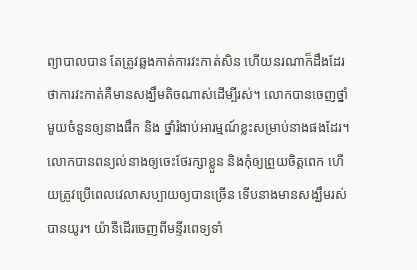ព្យាបាលបាន តែត្រូវឆ្លងកាត់ការវះកាត់សិន ហើយនរណាក៏ដឹងដែរថាការវះកាត់គឺមានសង្ឃឹមតិចណាស់ដើម្បីរស់។ លោកបានចេញថ្នាំមួយចំនួនឲ្យនាងផឹក និង ថ្នាំរំងាប់អារម្មណ៍ខ្លះសម្រាប់នាងផងដែរ។ លោកបានពន្យល់នាងឲ្យចេះថែរក្សាខ្លួន និងកុំឲ្យព្រួយចិត្តពេក ហើយត្រូវប្រើពេលវេលាសប្បាយឲ្យបានច្រើន ទើបនាងមានសង្ឃឹមរស់បានយូរ។ យ៉ានីដើរចេញពីមន្ទីរពេទ្យទាំ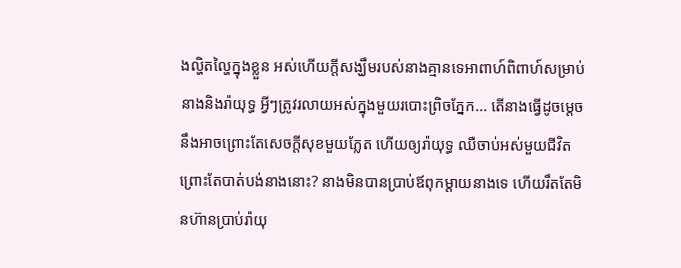ងល្ហិតល្ហៃក្នុងខ្លួន អស់ហើយក្តីសង្ឃឹមរបស់នាងគ្មានទេអាពាហ៍ពិពាហ៍សម្រាប់នាងនិងរ៉ាយុទ្ធ អ្វីៗត្រូវរលាយអស់ក្នុងមួយរបោះព្រិចភ្នែក... តើនាងធ្វើដូចម្តេចនឹងអាចព្រោះតែសេចក្តីសុខមួយភ្លែត ហើយឲ្យរ៉ាយុទ្ធ ឈឺចាប់អស់មួយជីវិតព្រោះតែបាត់បង់នាងនោះ? នាងមិនបានប្រាប់ឪពុកម្តាយនាងទេ ហើយរឹតតែមិនហ៊ានប្រាប់រ៉ាយុ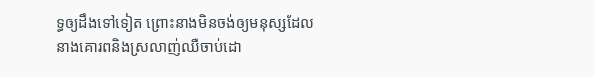ទ្ធឲ្យដឹងទៅទៀត ព្រោះនាងមិនចង់ឲ្យមនុស្សដែលនាងគោរពនិងស្រលាញ់ឈឺចាប់ដោ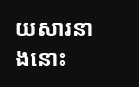យសារនាងនោះ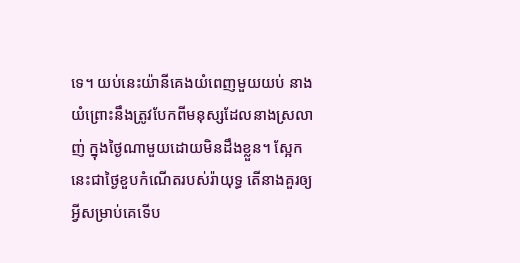ទេ។ យប់នេះយ៉ានីគេងយំពេញមួយយប់ នាងយំព្រោះនឹងត្រូវបែកពីមនុស្សដែលនាងស្រលាញ់ ក្នុងថ្ងៃណាមួយដោយមិនដឹងខ្លួន។ ស្អែកនេះជាថ្ងៃខួបកំណើតរបស់រ៉ាយុទ្ធ តើនាងគួរឲ្យអ្វីសម្រាប់គេទើប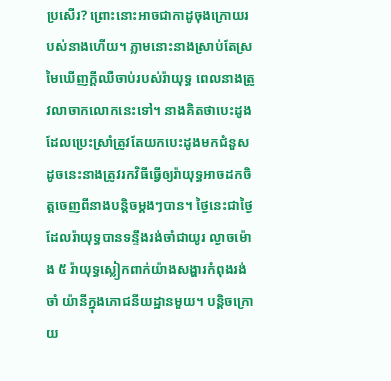ប្រសើរ? ព្រោះនោះអាចជាកាដូចុងក្រោយរបស់នាងហើយ។ ភ្លាមនោះនាងស្រាប់តែស្រមៃឃើញក្តីឈឺចាប់របស់រ៉ាយុទ្ធ ពេលនាងត្រូវលាចាកលោកនេះទៅ។ នាងគិតថាបេះដូងដែលប្រេះស្រាំត្រូវតែយកបេះដូងមកជំនួស ដូចនេះនាងត្រូវរកវិធីធ្វើឲ្យរ៉ាយុទ្ធអាចដកចិត្តចេញពីនាងបន្តិចម្តងៗបាន។ ថ្ងៃនេះជាថ្ងៃដែលរ៉ាយុទ្ធបានទន្ទឹងរង់ចាំជាយូរ ល្ងាចម៉ោង ៥ រ៉ាយុទ្ធស្លៀកពាក់យ៉ាងសង្ហារកំពុងរង់ចាំ យ៉ានីក្នុងភោជនីយដ្ឋានមួយ។ បន្តិចក្រោយ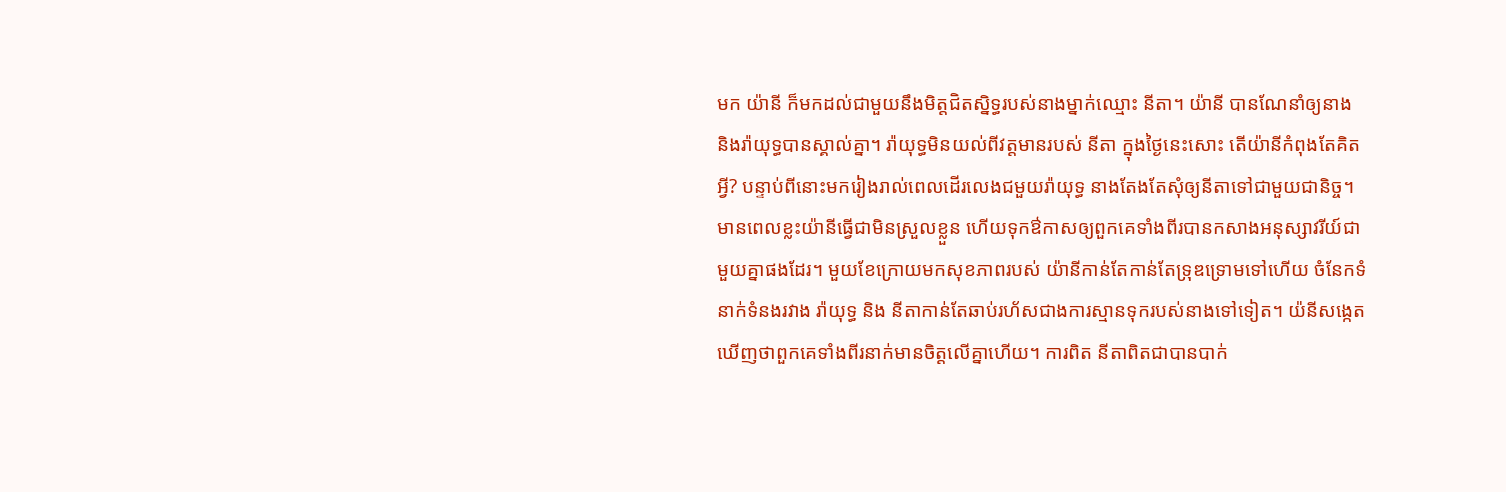មក យ៉ានី ក៏មកដល់ជាមួយនឹងមិត្តជិតស្និទ្ធរបស់នាងម្នាក់ឈ្មោះ នីតា។ យ៉ានី បានណែនាំឲ្យនាង និងរ៉ាយុទ្ធបានស្គាល់គ្នា។ រ៉ាយុទ្ធមិនយល់ពីវត្តមានរបស់ នីតា ក្នុងថ្ងៃនេះសោះ តើយ៉ានីកំពុងតែគិតអ្វី? បន្ទាប់ពីនោះមករៀងរាល់ពេលដើរលេងជមួយរ៉ាយុទ្ធ នាងតែងតែសុំឲ្យនីតាទៅជាមួយជានិច្ច។ មានពេលខ្លះយ៉ានីធ្វើជាមិនស្រួលខ្លួន ហើយទុកឳកាសឲ្យពួកគេទាំងពីរបានកសាងអនុស្សាវរីយ៍ជាមួយគ្នាផងដែរ។ មួយខែក្រោយមកសុខភាពរបស់ យ៉ានីកាន់តែកាន់តែទ្រុឌទ្រោមទៅហើយ ចំនែកទំនាក់ទំនងរវាង រ៉ាយុទ្ធ និង នីតាកាន់តែឆាប់រហ័សជាងការស្មានទុករបស់នាងទៅទៀត។ យ៉នីសង្កេតឃើញថាពួកគេទាំងពីរនាក់មានចិត្តលើគ្នាហើយ។ ការពិត នីតាពិតជាបានបាក់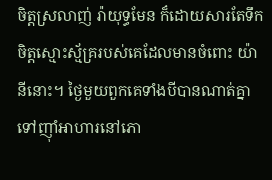ចិត្តស្រលាញ់ រ៉ាយុទ្ធមែន ក៏ដោយសារតែទឹកចិត្តស្មោះស្ម័គ្ររបស់គេដែលមានចំពោះ យ៉ានីនោះ។ ថ្ងៃមួយពួកគេទាំងបីបានណាត់គ្នាទៅញ៉ាំអាហារនៅភោ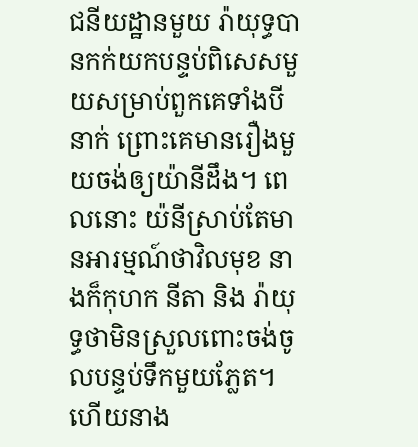ជនីយដ្ឋានមួយ រ៉ាយុទ្ធបានកក់យកបន្ទប់ពិសេសមួយសម្រាប់ពួកគេទាំងបីនាក់ ព្រោះគេមានរឿងមួយចង់ឲ្យយ៉ានីដឹង។ ពេលនោះ យ៉នីស្រាប់តែមានអារម្មណ៍ថាវិលមុខ នាងក៏កុហក នីតា និង រ៉ាយុទ្ធថាមិនស្រួលពោះចង់ចូលបន្ទប់ទឹកមួយភ្លែត។ ហើយនាង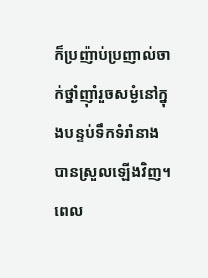ក៏ប្រញ៉ាប់ប្រញាល់ចាក់ថ្នាំញ៉ាំរួចសម្ងំនៅក្នុងបន្ទប់ទឹកទំរាំនាងបានស្រួលឡើងវិញ។ ពេល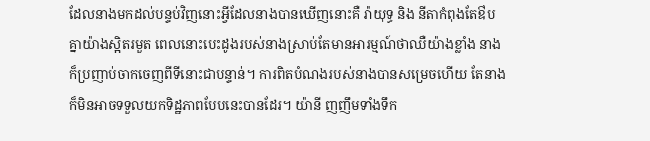ដែលនាងមកដល់បន្ទប់វិញនោះអ្វីដែលនាងបានឃើញនោះគឺ រ៉ាយុទ្ធ និង នីតាកំពុងតែឳបគ្នាយ៉ាងស្អិតរមួត ពេលនោះបេះដូងរបស់នាងស្រាប់តែមានអារម្មណ៍ថាឈឺយ៉ាងខ្លាំង នាងក៏ប្រញាប់ចាកចេញពីទីនោះជាបន្ទាន់។ ការពិតបំណងរបស់នាងបានសម្រេចហើយ តែនាងក៏មិនអាចទទួលយកទិដ្ឋភាពបែបនេះបានដែរ។ យ៉ានី ញញឹមទាំងទឹក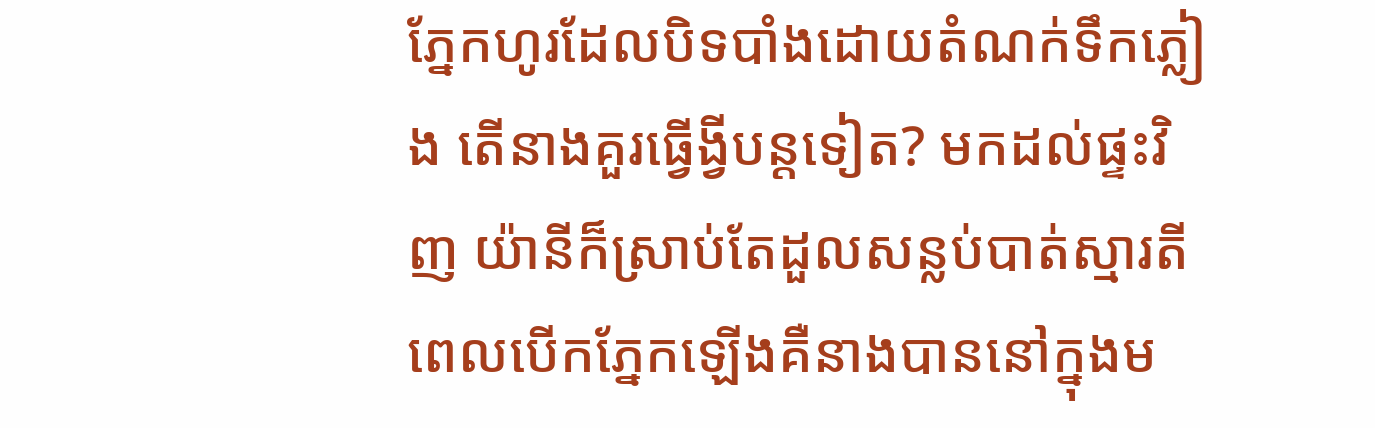ភ្នែកហូរដែលបិទបាំងដោយតំណក់ទឹកភ្លៀង តើនាងគួរធ្វើង្វីបន្តទៀត? មកដល់ផ្ទះវិញ យ៉ានីក៏ស្រាប់តែដួលសន្លប់បាត់ស្មារតី ពេលបើកភ្នែកឡើងគឺនាងបាននៅក្នុងម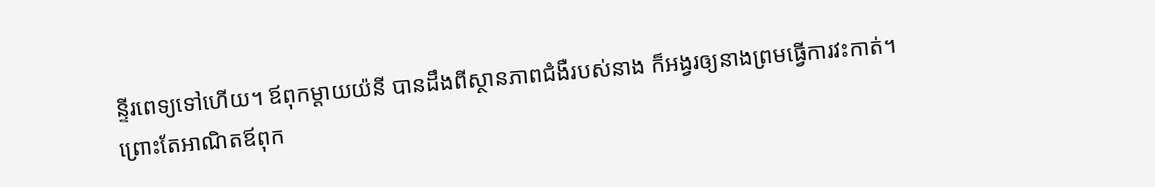ន្ទីរពេទ្យទៅហើយ។ ឪពុកម្តាយយ៉នី បានដឹងពីស្ថានភាពជំងឺរបស់នាង ក៏អង្វរឲ្យនាងព្រមធ្វើការវះកាត់។ ព្រោះតែអាណិតឪពុក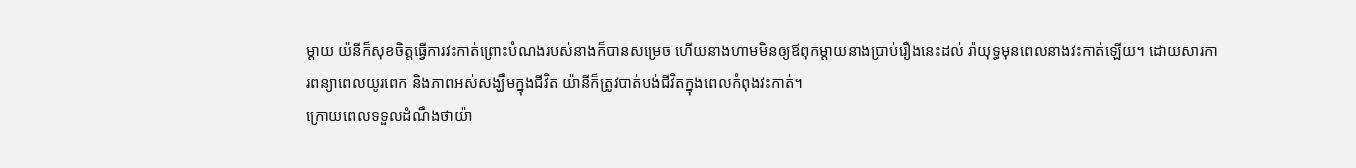ម្តាយ យ៉នីក៏សុខចិត្តធ្វើការវះកាត់ព្រោះបំណងរបស់នាងក៏បានសម្រេច ហើយនាងហាមមិនឲ្យឪពុកម្តាយនាងប្រាប់រឿងនេះដល់ រ៉ាយុទ្ធមុនពេលនាងវះកាត់ឡើយ។ ដោយសារការពន្យាពេលយូរពេក និងភាពអស់សង្ឃឹមក្នុងជីវិត យ៉ានីក៏ត្រូវបាត់បង់ជីវិតក្នុងពេលកំពុងវះកាត់។
ក្រោយពេលទទួលដំណឹងថាយ៉ា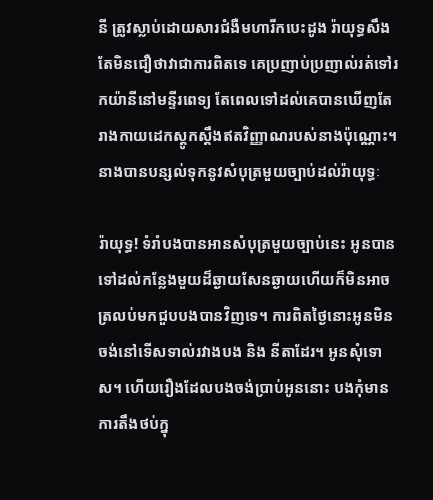នី ត្រូវស្លាប់ដោយសារជំងឺមហារីកបេះដូង រ៉ាយុទ្ធសឹងតែមិនជឿថាវាជាការពិតទេ គេប្រញាប់ប្រញាល់រត់ទៅរកយ៉ានីនៅមន្ទីរពេទ្យ តែពេលទៅដល់គេបានឃើញតែរាងកាយដេកស្តូកស្ដឹងឥតវិញ្ញាណរបស់នាងប៉ុណ្ណោះ។ នាងបានបន្សល់ទុកនូវសំបុត្រមួយច្បាប់ដល់រ៉ាយុទ្ធៈ

រ៉ាយុទ្ធ! ទំរាំបងបានអានសំបុត្រមួយច្បាប់នេះ អូនបានទៅដល់កន្លែងមួយដ៏ឆ្ងាយសែនឆ្ងាយហើយក៏មិនអាចត្រលប់មកជួបបងបានវិញទេ។ ការពិតថ្ងៃនោះអូនមិនចង់នៅទើសទាល់រវាងបង និង នីតាដែរ។ អូនសុំទោស។ ហើយរឿងដែលបងចង់ប្រាប់អូននោះ បងកុំមានការតឹងថប់ក្នុ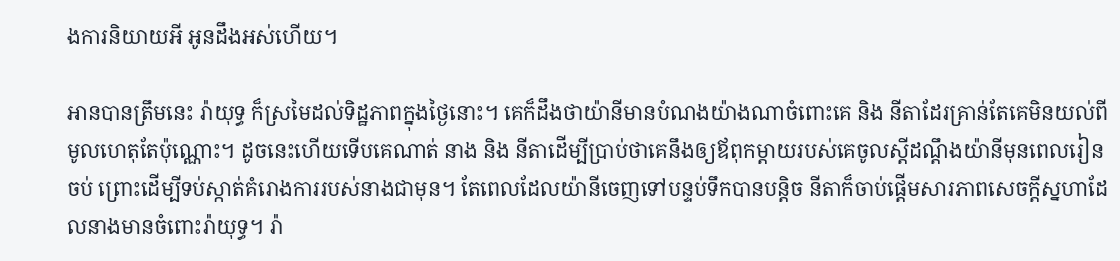ងការនិយាយអី អូនដឹងអស់ហើយ។

អានបានត្រឹមនេះ រ៉ាយុទ្ធ ក៏ស្រមៃដល់ទិដ្ឋភាពក្នុងថ្ងៃនោះ។ គេក៏ដឹងថាយ៉ានីមានបំណងយ៉ាងណាចំពោះគេ និង នីតាដែរគ្រាន់តែគេមិនយល់ពីមូលហេតុតែប៉ុណ្ណោះ។ ដូចនេះហើយទើបគេណាត់ នាង និង នីតាដើម្បីប្រាប់ថាគេនឹងឲ្យឪពុកម្តាយរបស់គេចូលស្តីដណ្តឹងយ៉ានីមុនពេលរៀនចប់ ព្រោះដើម្បីទប់ស្កាត់គំរោងការរបស់នាងជាមុន។ តែពេលដែលយ៉ានីចេញទៅបន្ទប់ទឹកបានបន្តិច នីតាក៏ចាប់ផ្តើមសារភាពសេចក្តីស្នហាដែលនាងមានចំពោះរ៉ាយុទ្ធ។ រ៉ា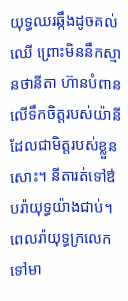យុទ្ធឈរឆ្កឹងដូចគល់ឈើ ព្រោះមិននឹកស្មានថានីតា ហ៊ានបំពានលើទឹកចិត្តរបស់យ៉ានីដែលជាមិត្តរបស់ខ្លួនសោះ។ នីតារត់ទៅឳបរ៉ាយុទ្ធយ៉ាងជាប់។ ពេលរ៉ាយុទ្ធក្រលេកទៅមា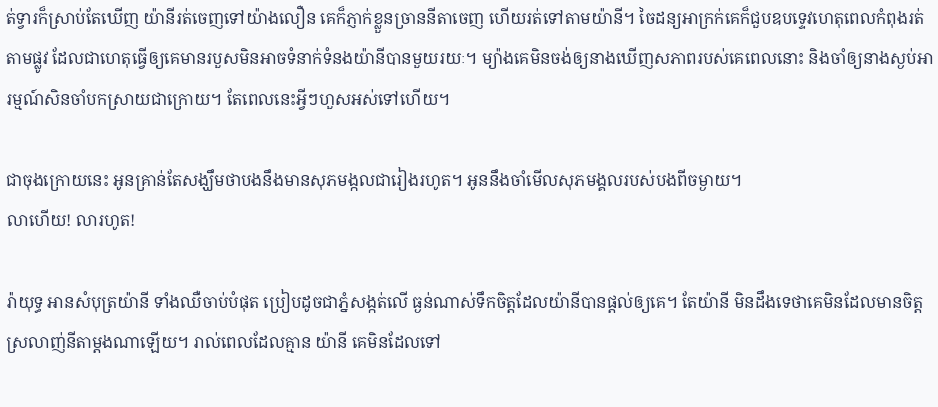ត់ទ្វារក៏ស្រាប់តែឃើញ យ៉ានីរត់ចេញទៅយ៉ាងលឿន គេក៏ភ្ញាក់ខ្លួនច្រាននីតាចេញ ហើយរត់ទៅតាមយ៉ានី។ ចៃដន្យអាក្រក់គេក៏ជួបឧបទ្ទេវហេតុពេលកំពុងរត់តាមផ្លូវ ដែលជាហេតុធ្វើឲ្យគេមានរបួសមិនអាចទំនាក់ទំនងយ៉ានីបានមួយរយៈ។ ម្យ៉ាងគេមិនចង់ឲ្យនាងឃើញសភាពរបស់គេពេលនោះ និងចាំឲ្យនាងស្ងប់អារម្មណ៍សិនចាំបកស្រាយជាក្រោយ។ តែពេលនេះអ្វីៗហួសអស់ទៅហើយ។

ជាចុងក្រោយនេះ អូនគ្រាន់តែសង្ឃឹមថាបងនឹងមានសុភមង្កលជារៀងរហូត។ អូននឹងចាំមើលសុភមង្គលរបស់បងពីចម្ងាយ។
លាហើយ! លារហូត!

រ៉ាយុទ្ធ អានសំបុត្រយ៉ានី ទាំងឈឺចាប់បំផុត ប្រៀបដូចជាភ្នំសង្កត់លើ ធ្ងន់ណាស់ទឹកចិត្តដែលយ៉ានីបានផ្តល់ឲ្យគេ។ តែយ៉ានី មិនដឹងទេថាគេមិនដែលមានចិត្តស្រលាញ់នីតាម្តងណាឡើយ។ រាល់ពេលដែលគ្មាន យ៉ានី គេមិនដែលទៅ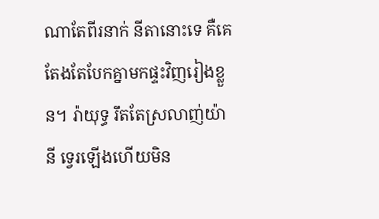ណាតែពីរនាក់ នីតានោះទេ គឺគេតែងតែបែកគ្នាមកផ្ទះវិញរៀងខ្លួន។ រ៉ាយុទ្ធ រឹតតែស្រលាញ់យ៉ានី ទ្វេរឡើងហើយមិន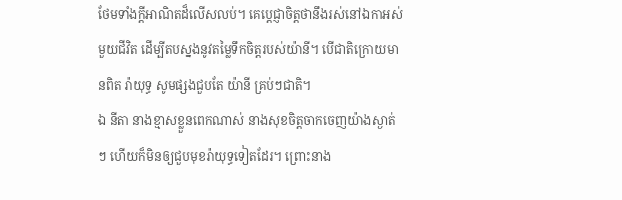ថែមទាំងក្តីអាណិតដ៏លើសលប់។ គេប្តេជ្ញាចិត្តថានឹងរស់នៅឯកាអស់មួយជីវិត ដើម្បីតបស្នងនូវតម្លៃទឹកចិត្តរបស់យ៉ានី។ បើជាតិក្រោយមានពិត រ៉ាយុទ្ធ សូមផ្សងជួបតែ យ៉ានី គ្រប់ៗជាតិ។
ឯ នីតា នាងខ្មាសខ្លួនពេកណាស់ នាងសុខចិត្តចាកចេញយ៉ាងស្ងាត់ៗ ហើយក៏មិនឲ្យជួបមុខរ៉ាយុទ្ធទៀតដែរ។ ព្រោះនាង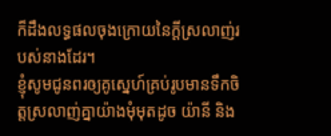ក៏ដឹងលទ្ធផលចុងក្រោយនៃក្តីស្រលាញ់របស់នាងដែរ។
ខ្ញុំសូមជូនពរឲ្យគូស្នេហ៍គ្រប់រូបមានទឹកចិត្តស្រលាញ់គ្នាយ៉ាងមុំមុតដូច យ៉ានី និង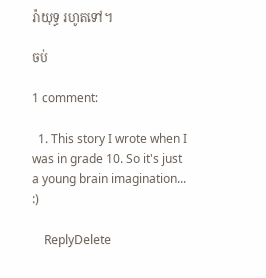រ៉ាយុទ្ធ រហូតទៅ។

ចប់

1 comment:

  1. This story I wrote when I was in grade 10. So it's just a young brain imagination... :)

    ReplyDelete